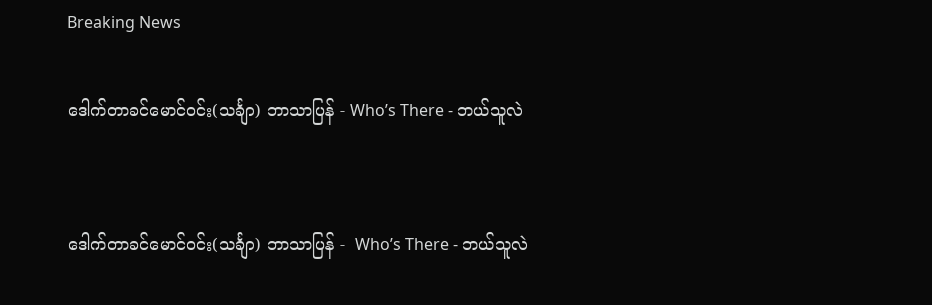Breaking News

ဒေါက်တာခင်မောင်ဝင်း(သင်္ချာ) ဘာသာပြန် - Who’s There - ဘယ်သူလဲ


ဒေါက်တာခင်မောင်ဝင်း(သင်္ချာ) ဘာသာပြန် -  Who’s There - ဘယ်သူလဲ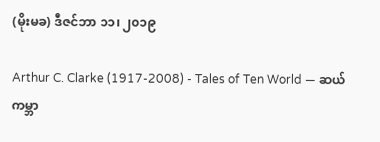(မိုးမခ) ဒီဇင်ဘာ ၁၁၊ ၂၀၁၉

Arthur C. Clarke (1917-2008) - Tales of Ten World — ဆယ်ကမ္ဘာ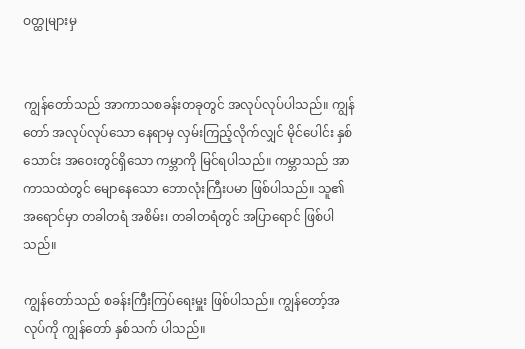ဝတ္ထုများမှ


ကျွန်တော်သည် အာကာသစခန်းတခုတွင် အလုပ်လုပ်ပါသည်။ ကျွန်တော် အလုပ်လုပ်သော နေရာမှ လှမ်းကြည့်လိုက်လျှင် မိုင်ပေါင်း နှစ်သောင်း အဝေးတွင်ရှိသော ကမ္ဘာကို မြင်ရပါသည်။ ကမ္ဘာသည် အာကာသထဲတွင် မျောနေသော ဘောလုံးကြီးပမာ ဖြစ်ပါသည်။ သူ၏အရောင်မှာ တခါတရံ အစိမ်း၊ တခါတရံတွင် အပြာရောင် ဖြစ်ပါသည်။

ကျွန်တော်သည် စခန်းကြီးကြပ်ရေးမှူး ဖြစ်ပါသည်။ ကျွန်တော့်အလုပ်ကို ကျွန်တော် နှစ်သက် ပါသည်။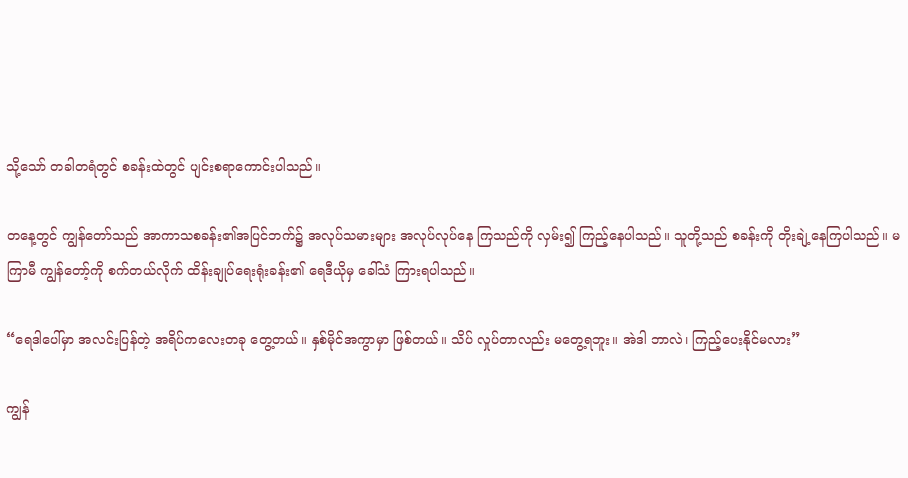သို့သော် တခါတရံတွင် စခန်းထဲတွင် ပျင်းစရာကောင်းပါသည်။

တနေ့တွင် ကျွန်တော်သည် အာကာသစခန်း၏အပြင်ဘက်၌ အလုပ်သမားများ အလုပ်လုပ်နေ ကြသည်ကို လှမ်း၍ ကြည့်နေပါသည်။ သူတို့သည် စခန်းကို တိုးချဲ့နေကြပါသည်။ မကြာမီ ကျွန်တော့်ကို စက်တယ်လိုက် ထိန်းချုပ်ရေးရုံးခန်း၏ ရေဒီယိုမှ ခေါ်သံ ကြားရပါသည်။

“ရေဒါပေါ်မှာ အလင်းပြန်တဲ့ အရိပ်ကလေးတခု တွေ့တယ်။ နှစ်မိုင်အကွာမှာ ဖြစ်တယ်။ သိပ် လှုပ်တာလည်း မတွေ့ရဘူး။ အဲဒါ ဘာလဲ၊ ကြည့်ပေးနိုင်မလား”

ကျွန်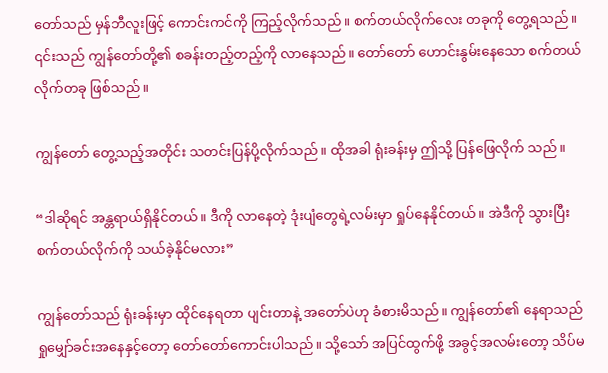တော်သည် မှန်ဘီလူးဖြင့် ကောင်းကင်ကို ကြည့်လိုက်သည်။ စက်တယ်လိုက်လေး တခုကို တွေ့ရသည်။ ၎င်းသည် ကျွန်တော်တို့၏ စခန်းတည့်တည့်ကို လာနေသည်။ တော်တော် ဟောင်းနွမ်းနေသော စက်တယ်လိုက်တခု ဖြစ်သည်။

ကျွန်တော် တွေ့သည့်အတိုင်း သတင်းပြန်ပို့လိုက်သည်။ ထိုအခါ ရုံးခန်းမှ ဤသို့ ပြန်ဖြေလိုက် သည်။

“ဒါဆိုရင် အန္တရာယ်ရှိနိုင်တယ်။ ဒီကို လာနေတဲ့ ဒုံးပျံတွေရဲ့လမ်းမှာ ရှုပ်နေနိုင်တယ်။ အဲဒီကို သွားပြီး စက်တယ်လိုက်ကို သယ်ခဲ့နိုင်မလား”

ကျွန်တော်သည် ရုံးခန်းမှာ ထိုင်နေရတာ ပျင်းတာနဲ့ အတော်ပဲဟု ခံစားမိသည်။ ကျွန်တော်၏ နေရာသည် ရှုမျှော်ခင်းအနေနှင့်တော့ တော်တော်ကောင်းပါသည်။ သို့သော် အပြင်ထွက်ဖို့ အခွင့်အလမ်းတော့ သိပ်မ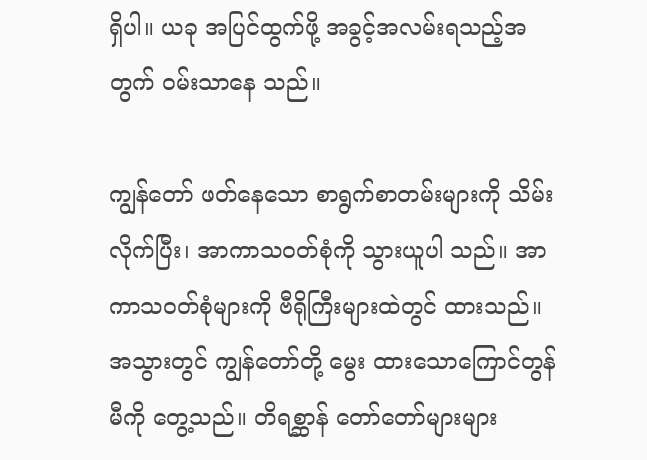ရှိပါ။ ယခု အပြင်ထွက်ဖို့ အခွင့်အလမ်းရသည့်အတွက် ဝမ်းသာနေ သည်။

ကျွန်တော် ဖတ်နေသော စာရွက်စာတမ်းများကို သိမ်းလိုက်ပြီး၊ အာကာသဝတ်စုံကို သွားယူပါ သည်။ အာကာသဝတ်စုံများကို ဗီရိုကြီးများထဲတွင် ထားသည်။ အသွားတွင် ကျွန်တော်တို့ မွေး ထားသောကြောင်တွန်မီကို တွေ့သည်။ တိရစ္ဆာန် တော်တော်များများ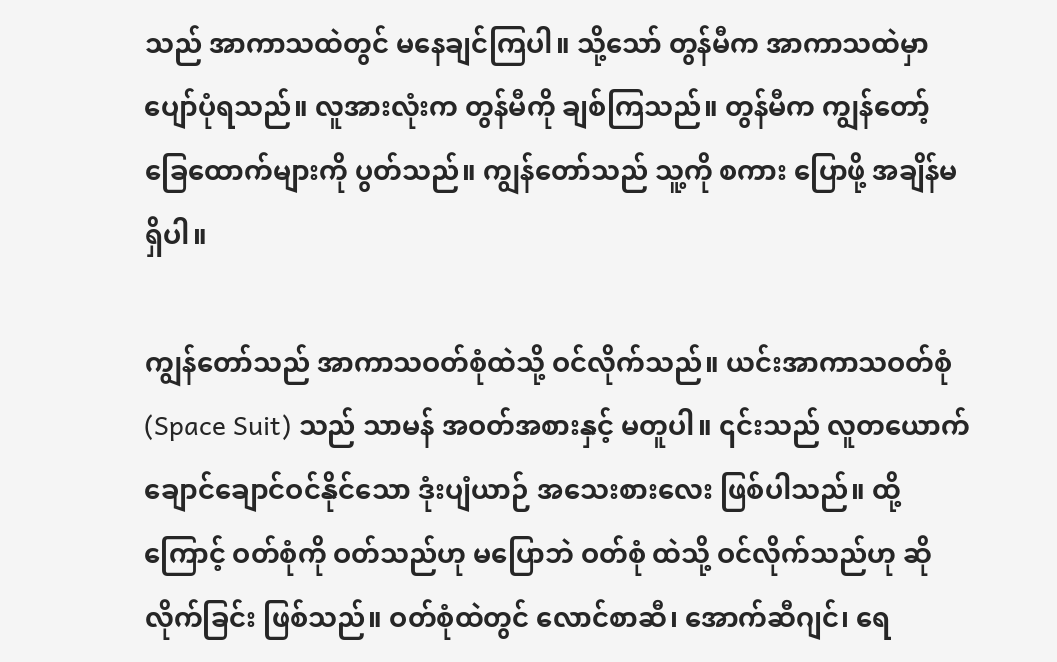သည် အာကာသထဲတွင် မနေချင်ကြပါ။ သို့သော် တွန်မီက အာကာသထဲမှာ ပျော်ပုံရသည်။ လူအားလုံးက တွန်မီကို ချစ်ကြသည်။ တွန်မီက ကျွန်တော့်ခြေထောက်များကို ပွတ်သည်။ ကျွန်တော်သည် သူ့ကို စကား ပြောဖို့ အချိန်မရှိပါ။

ကျွန်တော်သည် အာကာသဝတ်စုံထဲသို့ ဝင်လိုက်သည်။ ယင်းအာကာသဝတ်စုံ (Space Suit) သည် သာမန် အဝတ်အစားနှင့် မတူပါ။ ၎င်းသည် လူတယောက် ချောင်ချောင်ဝင်နိုင်သော ဒုံးပျံယာဉ် အသေးစားလေး ဖြစ်ပါသည်။ ထို့ကြောင့် ဝတ်စုံကို ဝတ်သည်ဟု မပြောဘဲ ဝတ်စုံ ထဲသို့ ဝင်လိုက်သည်ဟု ဆိုလိုက်ခြင်း ဖြစ်သည်။ ဝတ်စုံထဲတွင် လောင်စာဆီ၊ အောက်ဆီဂျင်၊ ရေ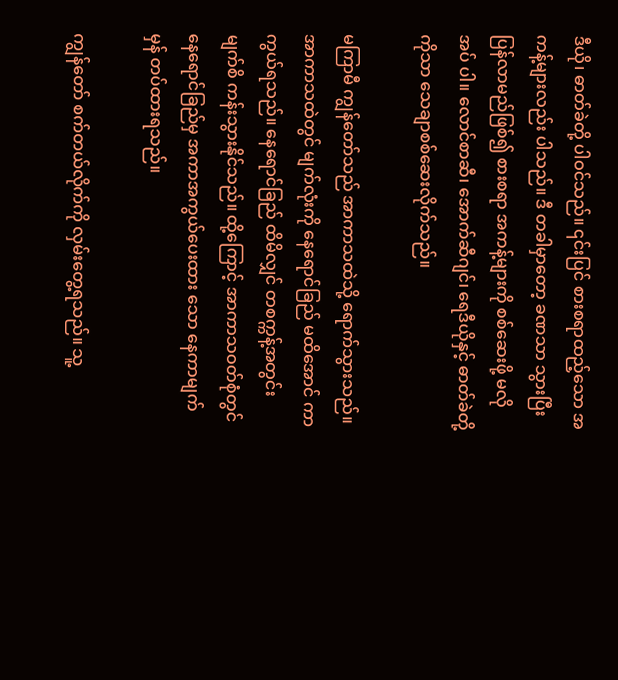ဒီယို၊ ဓာတ်ခဲတို့ ပါဝင်သည်။ ၎င်းပြင် စားစရာထည့်သော အကန့်များလည်း ပါသည်။ ဒီ တခါမှာတော့ ခဏသာ သွားပြီး ပြန်လာမည်ဖြစ်၍ စားစရာ အကန့်များကို စစ်ဆေးဖို့ မလိုအပ် ပါ။ လောင်စာဆီ၊ အောက်ဆီဂျင်၊ ရေဒီယိုနှင့် ဓာတ်ခဲတို့ကိုသာ သေချာစစ်ဆေးလိုက်သည်။

မကြာမီ ကျွန်တော်သည် အာကာသထဲသို့ ရောက်သွားသည်။ အာကာသထဲတွင် မျက်လုံးကို နေရောင်ခြည် မထိအောင် ကာကွယ်ရသည်။ နေရောင်ခြည် ထိမိလျှင် တစက္ကန့်အတွင်း မျက်စိ ကန်းသွားနိုင်သည်။ ထို့ကြောင့် အာကာသဝတ်စုံတွင် နေရောင်ခြည်မှ အကာအကွယ်ပေးထား သော နေကာမျက်မှန် တပ်ထားရသည်။

ကျွန်တော် စက်တယ်လိုက်ကို လှမ်းတွေ့ရသည်။ သူ့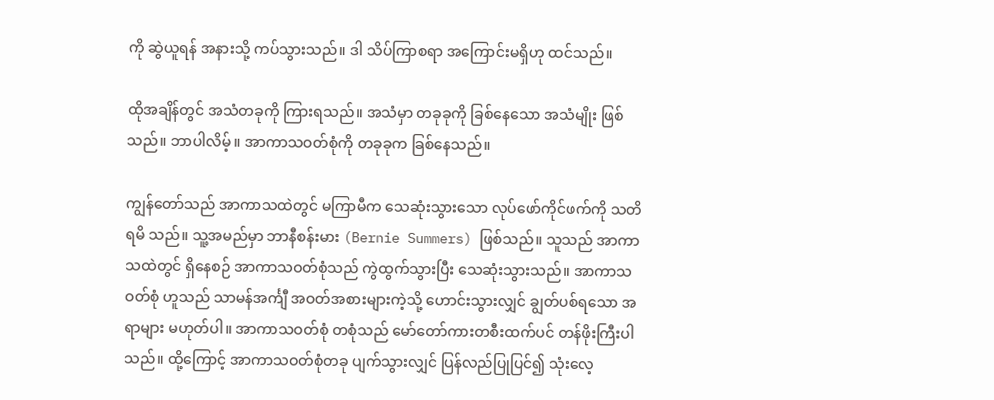ကို ဆွဲယူရန် အနားသို့ ကပ်သွားသည်။ ဒါ သိပ်ကြာစရာ အကြောင်းမရှိဟု ထင်သည်။

ထိုအချိန်တွင် အသံတခုကို ကြားရသည်။ အသံမှာ တခုခုကို ခြစ်နေသော အသံမျိုး ဖြစ်သည်။ ဘာပါလိမ့်။ အာကာသဝတ်စုံကို တခုခုက ခြစ်နေသည်။

ကျွန်တော်သည် အာကာသထဲတွင် မကြာမီက သေဆုံးသွားသော လုပ်ဖော်ကိုင်ဖက်ကို သတိရမိ သည်။ သူ့အမည်မှာ ဘာနီစန်းမား (Bernie Summers) ဖြစ်သည်။ သူသည် အာကာသထဲတွင် ရှိနေစဉ် အာကာသဝတ်စုံသည် ကွဲထွက်သွားပြီး သေဆုံးသွားသည်။ အာကာသဝတ်စုံ ဟူသည် သာမန်အင်္ကျီ အဝတ်အစားများကဲ့သို့ ဟောင်းသွားလျှင် ချွတ်ပစ်ရသော အရာများ မဟုတ်ပါ။ အာကာသဝတ်စုံ တစုံသည် မော်တော်ကားတစီးထက်ပင် တန်ဖိုးကြီးပါသည်။ ထို့ကြောင့် အာကာသဝတ်စုံတခု ပျက်သွားလျှင် ပြန်လည်ပြုပြင်၍ သုံးလေ့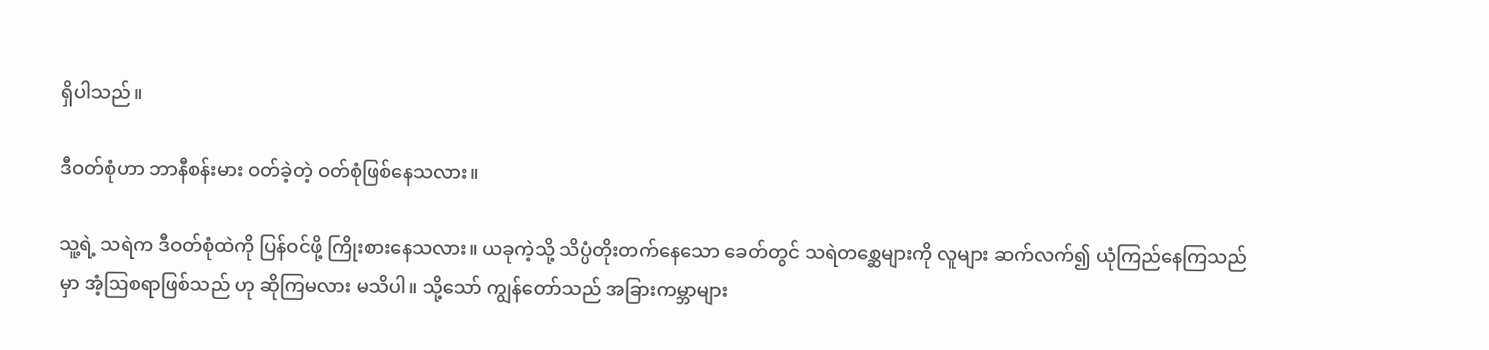ရှိပါသည်။

ဒီဝတ်စုံဟာ ဘာနီစန်းမား ဝတ်ခဲ့တဲ့ ဝတ်စုံဖြစ်နေသလား။

သူ့ရဲ့ သရဲက ဒီဝတ်စုံထဲကို ပြန်ဝင်ဖို့ ကြိုးစားနေသလား။ ယခုကဲ့သို့ သိပ္ပံတိုးတက်နေသော ခေတ်တွင် သရဲတစ္ဆေများကို လူများ ဆက်လက်၍ ယုံကြည်နေကြသည်မှာ အံ့ဩစရာဖြစ်သည် ဟု ဆိုကြမလား မသိပါ။ သို့သော် ကျွန်တော်သည် အခြားကမ္ဘာများ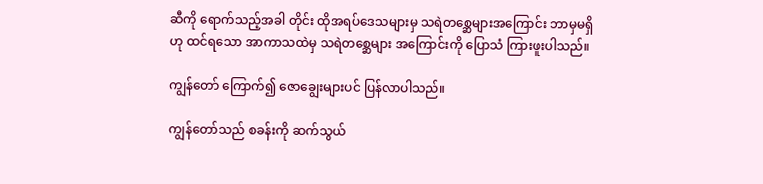ဆီကို ရောက်သည့်အခါ တိုင်း ထိုအရပ်ဒေသများမှ သရဲတစ္ဆေများအကြောင်း ဘာမှမရှိဟု ထင်ရသော အာကာသထဲမှ သရဲတစ္ဆေများ အကြောင်းကို ပြောသံ ကြားဖူးပါသည်။

ကျွန်တော် ကြောက်၍ ဇောချွေးများပင် ပြန်လာပါသည်။

ကျွန်တော်သည် စခန်းကို ဆက်သွယ်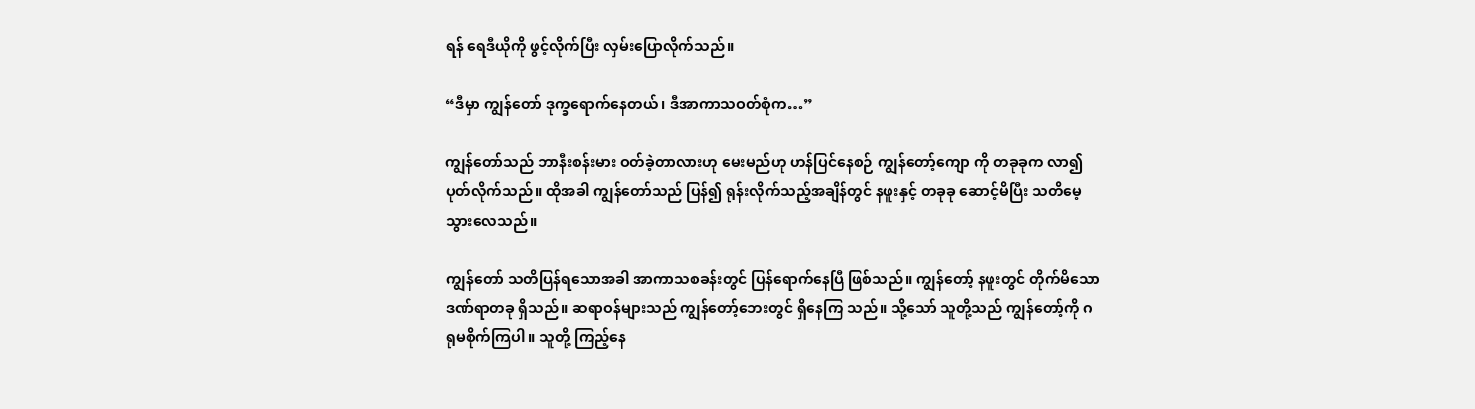ရန် ရေဒီယိုကို ဖွင့်လိုက်ပြီး လှမ်းပြောလိုက်သည်။

“ဒီမှာ ကျွန်တော် ဒုက္ခရောက်နေတယ်၊ ဒီအာကာသဝတ်စုံက…”

ကျွန်တော်သည် ဘာနီးစန်းမား ဝတ်ခဲ့တာလားဟု မေးမည်ဟု ဟန်ပြင်နေစဉ် ကျွန်တော့်ကျော ကို တခုခုက လာ၍ပုတ်လိုက်သည်။ ထိုအခါ ကျွန်တော်သည် ပြန်၍ ရုန်းလိုက်သည့်အချိန်တွင် နဖူးနှင့် တခုခု ဆောင့်မိပြီး သတိမေ့သွားလေသည်။

ကျွန်တော် သတိပြန်ရသောအခါ အာကာသစခန်းတွင် ပြန်ရောက်နေပြီ ဖြစ်သည်။ ကျွန်တော့် နဖူးတွင် တိုက်မိသော ဒဏ်ရာတခု ရှိသည်။ ဆရာဝန်များသည် ကျွန်တော့်ဘေးတွင် ရှိနေကြ သည်။ သို့သော် သူတို့သည် ကျွန်တော့်ကို ဂရုမစိုက်ကြပါ။ သူတို့ ကြည့်နေ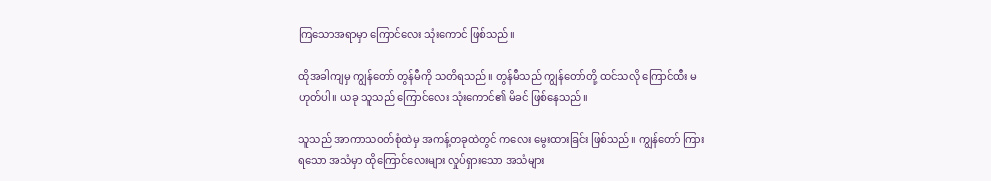ကြသောအရာမှာ ကြောင်လေး သုံးကောင် ဖြစ်သည်။

ထိုအခါကျမှ ကျွန်တော် တွန်မီကို သတိရသည်။ တွန်မီသည် ကျွန်တော်တို့ ထင်သလို ကြောင်ထီး မဟုတ်ပါ။ ယခု သူသည် ကြောင်လေး သုံးကောင်၏ မိခင် ဖြစ်နေသည်။

သူသည် အာကာသဝတ်စုံထဲမှ အကန့်တခုထဲတွင် ကလေး မွေးထားခြင်း ဖြစ်သည်။ ကျွန်တော် ကြားရသော အသံမှာ ထိုကြောင်လေးများ လှုပ်ရှားသော အသံများ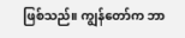ဖြစ်သည်။ ကျွန်တော်က ဘာ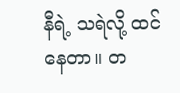နီရဲ့ သရဲလို့ ထင်နေတာ။ တ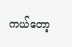ကယ်တော့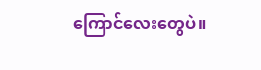ကြောင်လေးတွေပဲ။